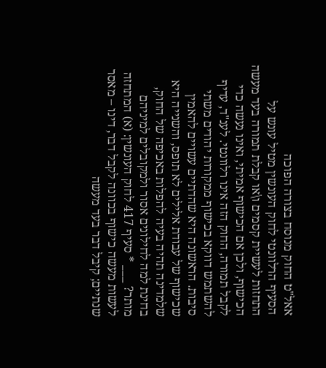אאל"ט החוק מנוסח בצורה הפוכה
הסעיף הרלוונטי לחוק העונשין מטיל עונש על התחזות לעשיית קסמים ו\או קבלת תמורה בעד מעשה הכישוף, ולכן אם הכישוף אמיתי, ואינו נעשה כדי לקבל תמורה, החוק הזה אינו רלוונטי. לענ"ד, עדיף להשתמש דווקא בכישוף ממקורות יהודים משתי סיבות. הראשונה היא שהדתיים עשויים להאמין שכישוף של עבודת אלילים לא תופס, והשנייה היא שלמדינה תהיה בעיה להפלות באכיפה של החוק, בחינת למה לחילונים אסור ולמקובלים למיניהם מותר? ___ * סעיף 417 לחוק העונשין: (א) המתחזה לעשות מעשה כישוף בכוונה לקבל דבר, דינו – מאסר שנתיים; קיבל דבר בעד מעשה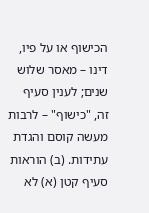הכישוף או על פיו, דינו – מאסר שלוש שנים; לענין סעיף זה, "כישוף" – לרבות מעשה קוסם והגדת עתידות. (ב) הוראות סעיף קטן (א) לא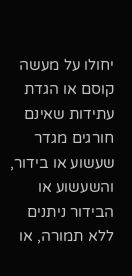יחולו על מעשה קוסם או הגדת עתידות שאינם חורגים מגדר שעשוע או בידור, והשעשוע או הבידור ניתנים ללא תמורה, או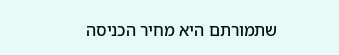שתמורתם היא מחיר הכניסה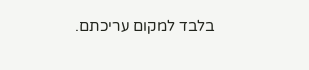בלבד למקום עריכתם.